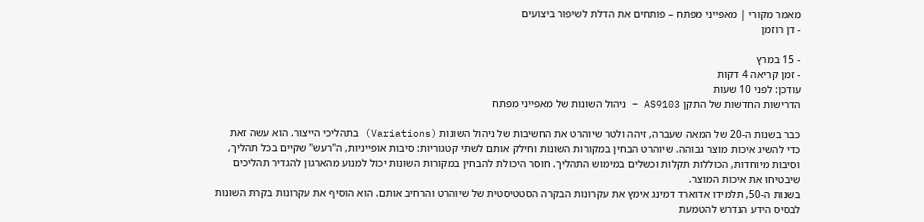מאמר מקורי | מאפייני מפתח – פותחים את הדלת לשיפור ביצועים
- דן רוזמן

- 15 במרץ
- זמן קריאה 4 דקות
עודכן: לפני 10 שעות
הדרישות החדשות של התקן AS9103 – ניהול השונות של מאפייני מפתח

כבר בשנות ה-20 של המאה שעברה, זיהה ולטר שיוהרט את החשיבות של ניהול השונות (Variations) בתהליכי הייצור. הוא עשה זאת כדי להשיג איכות מוצר גבוהה. שיוהרט הבחין במקורות השונות וחילק אותם לשתי קטגוריות: סיבות אופייניות, ה"רעש" שקיים בכל תהליך, וסיבות מיוחדות, הכוללות תקלות וכשלים במימוש התהליך. חוסר היכולת להבחין במקורות השונות יכול למנוע מהארגון להגדיר תהליכים שיבטיחו את איכות המוצר.
בשנות ה-50, תלמידו אדוארד דמינג אימץ את עקרונות הבקרה הסטטיסטית של שיוהרט והרחיב אותם. הוא הוסיף את עקרונות בקרת השונות לבסיס הידע הנדרש להטמעת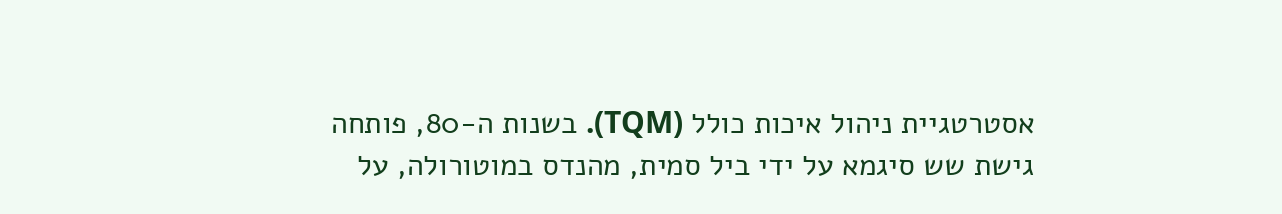אסטרטגיית ניהול איכות כולל (TQM). בשנות ה-80, פותחה גישת שש סיגמא על ידי ביל סמית, מהנדס במוטורולה, על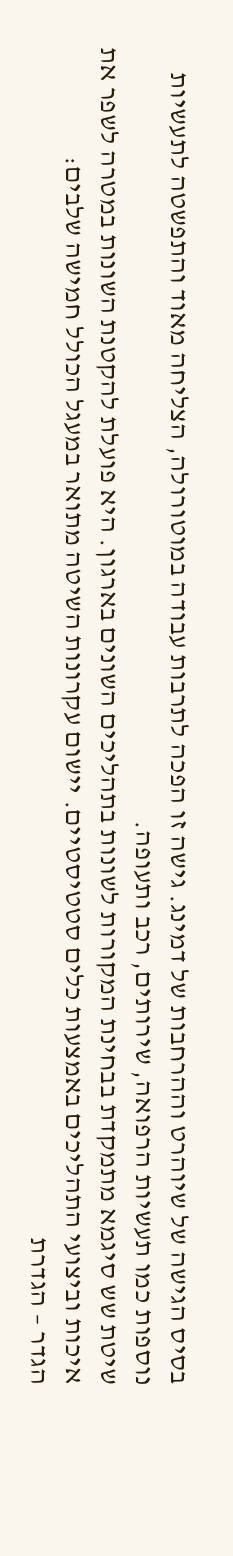בסיס הגישה של שיוהרט וההרחבות של דמינג. גישה זו הפכה לתרבות עבודה במוטורולה, הצליחה מאוד והתפשטה לתעשיות נוספות כמו תעשיות הרפואה, שירותים, רכב ותעופה.
שיטת שש סיגמא מתמקדת בבחינת המקורות לשונות בתהליכים השונים בארגון. היא פועלת להקטנת השונות במטרה לשפר את איכות וביצועי התהליכים באמצעות כלים סטטיסטיים. יישום עקרונות השיטה מתואר במעגל הכולל חמישה שלבים:
הגדר – הגדרת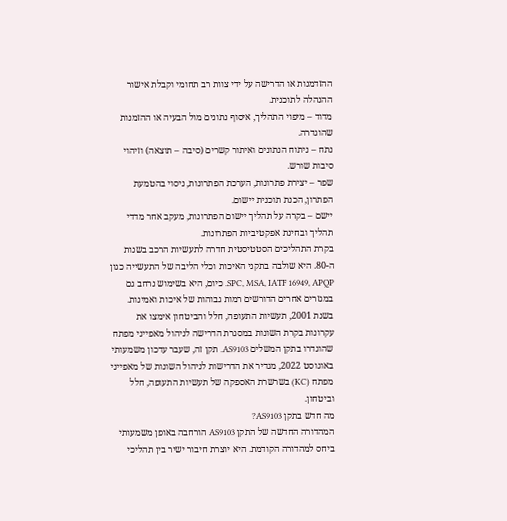ההזדמנות או הדרישה על ידי צוות רב תחומי וקבלת אישור ההנהלה לתוכנית.
מדוד – מיפוי התהליך, איסוף נתונים מול הבעיה או ההזמנות שהוגדרה.
נתח – ניתוח הנתונים ואיתור קשרים (סיבה – תוצאה) וזיהוי סיבות שורש.
שפר – יצירת פתרונות, הערכת הפתרונות, ניסוי בהטמעת הפתרון, הכנת תוכנית יישום.
יישם – בקרה על תהליך יישום הפתרונות, מעקב אחר מדדי תהליך ובחינת אפקטיביות הפתרונות.
בקרת התהליכים הסטטיסטית חדרה לתעשיות הרכב בשנות ה-80. היא שולבה בתקני האיכות וכלי הליבה של התעשייה כגון SPC, MSA, IATF 16949, APQP. כיום, היא בשימוש נרחב גם במגזרים אחרים הדורשים רמות גבוהות של איכות ואמינות.
בשנת 2001, תעשיות התעופה, חלל והביטחון אימצו את עקרונות בקרת השונות במסגרת הדרישה לניהול מאפייני מפתח שהוגדרו בתקן המשלים AS9103. תקן זה, שעבר עדכון משמעותי באוגוסט 2022, מגדיר את הדרישות לניהול השונות של מאפייני מפתח (KC) בשרשרת האספקה של תעשיות התעופה, חלל וביטחון.
מה חדש בתקן AS9103?
המהדורה החדשה של התקן AS9103 הורחבה באופן משמעותי ביחס למהדורה הקודמת. היא יוצרת חיבור ישיר בין תהליכי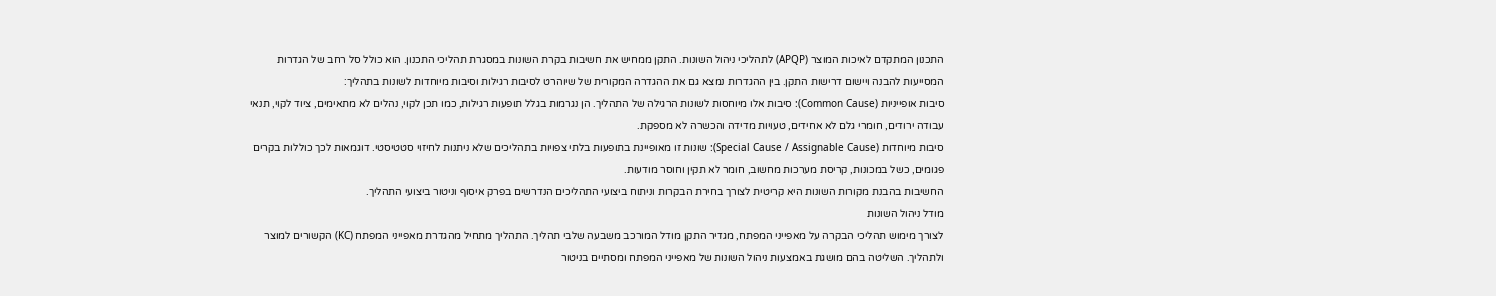התכנון המתקדם לאיכות המוצר (APQP) לתהליכי ניהול השונות. התקן ממחיש את חשיבות בקרת השונות במסגרת תהליכי התכנון. הוא כולל סל רחב של הגדרות המסייעות להבנה ויישום דרישות התקן. בין ההגדרות נמצא גם את ההגדרה המקורית של שיוהרט לסיבות רגילות וסיבות מיוחדות לשונות בתהליך:
סיבות אופייניות (Common Cause): סיבות אלו מיוחסות לשונות הרגילה של התהליך. הן נגרמות בגלל תופעות רגילות, כמו תכן לקוי, נהלים לא מתאימים, ציוד לקוי, תנאי עבודה ירודים, חומרי גלם לא אחידים, טעויות מדידה והכשרה לא מספקת.
סיבות מיוחדות (Special Cause / Assignable Cause): שונות זו מאופיינת בתופעות בלתי צפויות בתהליכים שלא ניתנות לחיזוי סטטיסטי. דוגמאות לכך כוללות בקרים פגומים, כשל במכונות, קריסת מערכות מחשוב, חומר לא תקין וחוסר מודעות.
החשיבות בהבנת מקורות השונות היא קריטית לצורך בחירת הבקרות וניתוח ביצועי התהליכים הנדרשים בפרק איסוף וניטור ביצועי התהליך.
מודל ניהול השונות
לצורך מימוש תהליכי הבקרה על מאפייני המפתח, מגדיר התקן מודל המורכב משבעה שלבי תהליך. התהליך מתחיל מהגדרת מאפייני המפתח (KC) הקשורים למוצר ולתהליך. השליטה בהם מושגת באמצעות ניהול השונות של מאפייני המפתח ומסתיים בניטור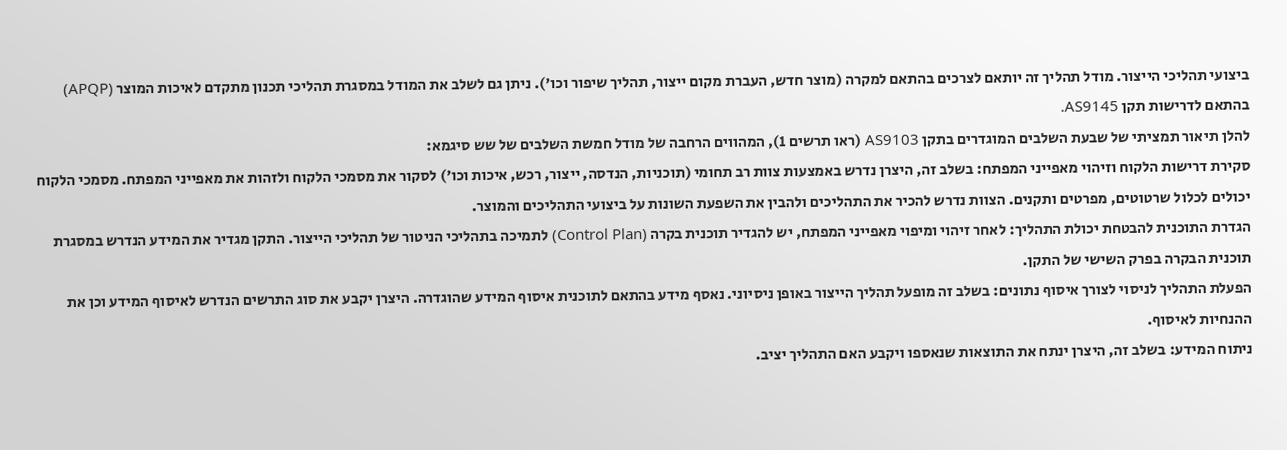ביצועי תהליכי הייצור. מודל תהליך זה יותאם לצרכים בהתאם למקרה (מוצר חדש, העברת מקום ייצור, תהליך שיפור וכו'). ניתן גם לשלב את המודל במסגרת תהליכי תכנון מתקדם לאיכות המוצר (APQP) בהתאם לדרישות תקן AS9145.
להלן תיאור תמציתי של שבעת השלבים המוגדרים בתקן AS9103 (ראו תרשים 1), המהווים הרחבה של מודל חמשת השלבים של שש סיגמא:
סקירת דרישות הלקוח וזיהוי מאפייני המפתח: בשלב זה, היצרן נדרש באמצעות צוות רב תחומי (תוכניות, הנדסה, ייצור, רכש, איכות וכו') לסקור את מסמכי הלקוח ולזהות את מאפייני המפתח. מסמכי הלקוח יכולים לכלול שרטוטים, מפרטים ותקנים. הצוות נדרש להכיר את התהליכים ולהבין את השפעת השונות על ביצועי התהליכים והמוצר.
הגדרת התוכנית להבטחת יכולת התהליך: לאחר זיהוי ומיפוי מאפייני המפתח, יש להגדיר תוכנית בקרה (Control Plan) לתמיכה בתהליכי הניטור של תהליכי הייצור. התקן מגדיר את המידע הנדרש במסגרת תוכנית הבקרה בפרק השישי של התקן.
הפעלת התהליך לניסוי לצורך איסוף נתונים: בשלב זה מופעל תהליך הייצור באופן ניסיוני. נאסף מידע בהתאם לתוכנית איסוף המידע שהוגדרה. היצרן יקבע את סוג התרשים הנדרש לאיסוף המידע וכן את ההנחיות לאיסוף.
ניתוח המידע: בשלב זה, היצרן ינתח את התוצאות שנאספו ויקבע האם התהליך יציב.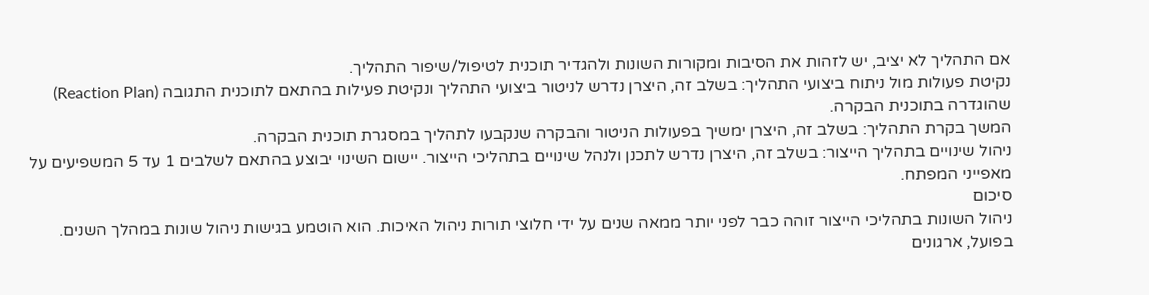אם התהליך לא יציב, יש לזהות את הסיבות ומקורות השונות ולהגדיר תוכנית לטיפול/שיפור התהליך.
נקיטת פעולות מול ניתוח ביצועי התהליך: בשלב זה, היצרן נדרש לניטור ביצועי התהליך ונקיטת פעילות בהתאם לתוכנית התגובה (Reaction Plan) שהוגדרה בתוכנית הבקרה.
המשך בקרת התהליך: בשלב זה, היצרן ימשיך בפעולות הניטור והבקרה שנקבעו לתהליך במסגרת תוכנית הבקרה.
ניהול שינויים בתהליך הייצור: בשלב זה, היצרן נדרש לתכנן ולנהל שינויים בתהליכי הייצור. יישום השינוי יבוצע בהתאם לשלבים 1 עד 5 המשפיעים על מאפייני המפתח.
סיכום
ניהול השונות בתהליכי הייצור זוהה כבר לפני יותר ממאה שנים על ידי חלוצי תורות ניהול האיכות. הוא הוטמע בגישות ניהול שונות במהלך השנים. בפועל, ארגונים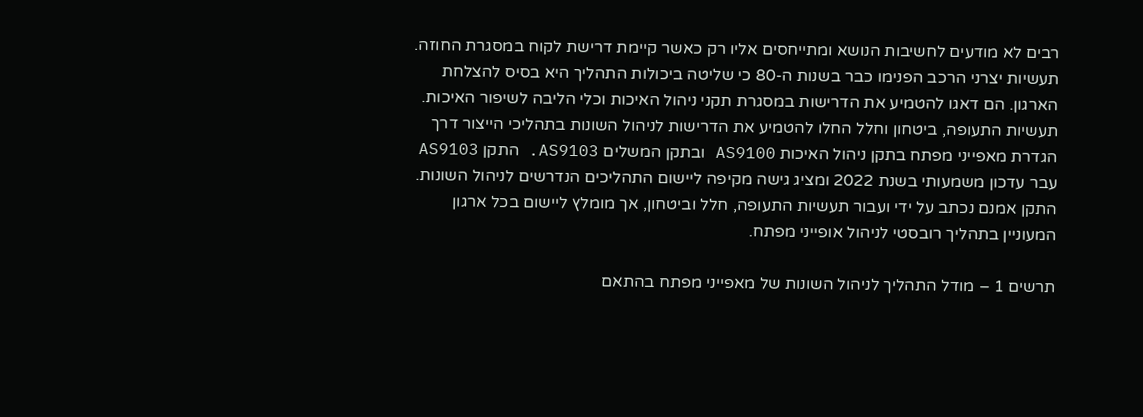רבים לא מודעים לחשיבות הנושא ומתייחסים אליו רק כאשר קיימת דרישת לקוח במסגרת החוזה. תעשיות יצרני הרכב הפנימו כבר בשנות ה-80 כי שליטה ביכולות התהליך היא בסיס להצלחת הארגון. הם דאגו להטמיע את הדרישות במסגרת תקני ניהול האיכות וכלי הליבה לשיפור האיכות.
תעשיות התעופה, ביטחון וחלל החלו להטמיע את הדרישות לניהול השונות בתהליכי הייצור דרך הגדרת מאפייני מפתח בתקן ניהול האיכות AS9100 ובתקן המשלים AS9103. התקן AS9103 עבר עדכון משמעותי בשנת 2022 ומציג גישה מקיפה ליישום התהליכים הנדרשים לניהול השונות. התקן אמנם נכתב על ידי ועבור תעשיות התעופה, חלל וביטחון, אך מומלץ ליישום בכל ארגון המעוניין בתהליך רובסטי לניהול אופייני מפתח.

תרשים 1 – מודל התהליך לניהול השונות של מאפייני מפתח בהתאם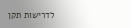לדרישות תקן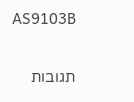AS9103B


תגובות